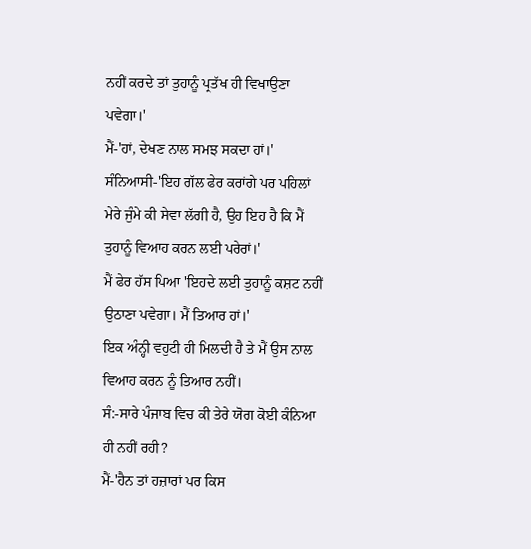ਨਹੀਂ ਕਰਦੇ ਤਾਂ ਤੁਹਾਨੂੰ ਪ੍ਰਤੱਖ ਹੀ ਵਿਖਾਉਣਾ ਪਵੇਗਾ।'
ਮੈਂ-'ਹਾਂ, ਦੇਖਣ ਨਾਲ ਸਮਝ ਸਕਦਾ ਹਾਂ।'
ਸੰਨਿਆਸੀ-'ਇਹ ਗੱਲ ਫੇਰ ਕਰਾਂਗੇ ਪਰ ਪਹਿਲਾਂ ਮੇਰੇ ਜੁੰਮੇ ਕੀ ਸੇਵਾ ਲੱਗੀ ਹੈ, ਉਹ ਇਹ ਹੈ ਕਿ ਮੈਂ ਤੁਹਾਨੂੰ ਵਿਆਹ ਕਰਨ ਲਈ ਪਰੇਰਾਂ।'
ਮੈਂ ਫੇਰ ਹੱਸ ਪਿਆ 'ਇਹਦੇ ਲਈ ਤੁਹਾਨੂੰ ਕਸ਼ਟ ਨਹੀਂ ਉਠਾਣਾ ਪਵੇਗਾ। ਮੈਂ ਤਿਆਰ ਹਾਂ।'
ਇਕ ਅੰਨ੍ਹੀ ਵਹੁਟੀ ਹੀ ਮਿਲਦੀ ਹੈ ਤੇ ਮੈਂ ਉਸ ਨਾਲ ਵਿਆਹ ਕਰਨ ਨੂੰ ਤਿਆਰ ਨਹੀਂ।
ਸੰ:-ਸਾਰੇ ਪੰਜਾਬ ਵਿਚ ਕੀ ਤੇਰੇ ਯੋਗ ਕੋਈ ਕੰਨਿਆ ਹੀ ਨਹੀਂ ਰਹੀ?
ਮੈਂ-'ਹੈਨ ਤਾਂ ਹਜ਼ਾਰਾਂ ਪਰ ਕਿਸ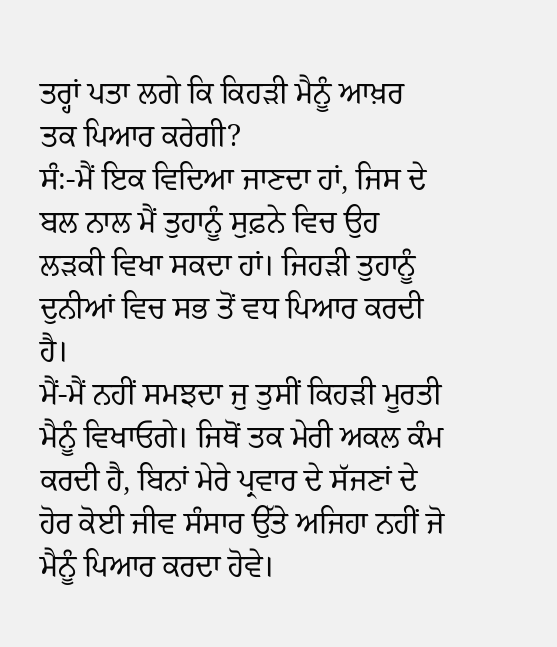ਤਰ੍ਹਾਂ ਪਤਾ ਲਗੇ ਕਿ ਕਿਹੜੀ ਮੈਨੂੰ ਆਖ਼ਰ ਤਕ ਪਿਆਰ ਕਰੇਗੀ?
ਸੰ:-ਮੈਂ ਇਕ ਵਿਦਿਆ ਜਾਣਦਾ ਹਾਂ, ਜਿਸ ਦੇ ਬਲ ਨਾਲ ਮੈਂ ਤੁਹਾਨੂੰ ਸੁਫ਼ਨੇ ਵਿਚ ਉਹ ਲੜਕੀ ਵਿਖਾ ਸਕਦਾ ਹਾਂ। ਜਿਹੜੀ ਤੁਹਾਨੂੰ ਦੁਨੀਆਂ ਵਿਚ ਸਭ ਤੋਂ ਵਧ ਪਿਆਰ ਕਰਦੀ ਹੈ।
ਮੈਂ-ਮੈਂ ਨਹੀਂ ਸਮਝਦਾ ਜੁ ਤੁਸੀਂ ਕਿਹੜੀ ਮੂਰਤੀ ਮੈਨੂੰ ਵਿਖਾਓਗੇ। ਜਿਥੋਂ ਤਕ ਮੇਰੀ ਅਕਲ ਕੰਮ ਕਰਦੀ ਹੈ, ਬਿਨਾਂ ਮੇਰੇ ਪ੍ਰਵਾਰ ਦੇ ਸੱਜਣਾਂ ਦੇ ਹੋਰ ਕੋਈ ਜੀਵ ਸੰਸਾਰ ਉੱਤੇ ਅਜਿਹਾ ਨਹੀਂ ਜੋ ਮੈਨੂੰ ਪਿਆਰ ਕਰਦਾ ਹੋਵੇ।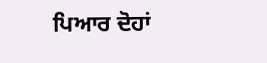ਪਿਆਰ ਦੋਹਾਂ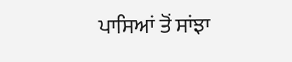ਪਾਸਿਆਂ ਤੋਂ ਸਾਂਝਾ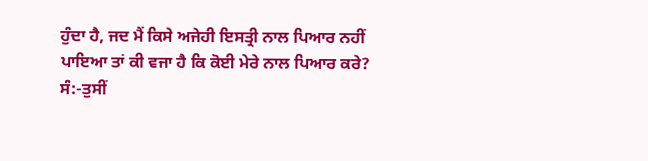ਹੁੰਦਾ ਹੈ, ਜਦ ਮੈਂ ਕਿਸੇ ਅਜੇਹੀ ਇਸਤ੍ਰੀ ਨਾਲ ਪਿਆਰ ਨਹੀਂ ਪਾਇਆ ਤਾਂ ਕੀ ਵਜਾ ਹੈ ਕਿ ਕੋਈ ਮੇਰੇ ਨਾਲ ਪਿਆਰ ਕਰੇ?
ਸੰ:-ਤੁਸੀਂ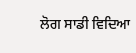ਲੋਗ ਸਾਡੀ ਵਿਦਿਆ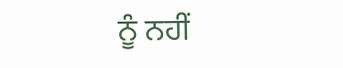ਨੂੰ ਨਹੀਂ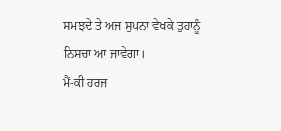ਸਮਝਦੇ ਤੇ ਅਜ ਸੁਪਨਾ ਵੇਖਕੇ ਤੁਹਾਨੂੰ ਨਿਸਚਾ ਆ ਜਾਵੇਗਾ।
ਮੈਂ-ਕੀ ਹਰਜ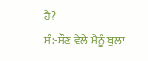ਹੈ?
ਸੰ:-ਸੌਣ ਵੇਲੇ ਮੈਨੂੰ ਬੁਲਾ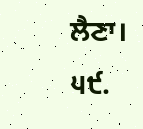ਲੈਣਾ।
੫੯.